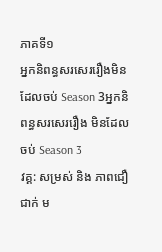ភាគទី១
អ្នកនិពន្ធសរសេររឿងមិនដែលចប់ Season 3អ្នកនិពន្ធសរសេររឿង មិនដែលចប់ Season 3
វគ្គ: សម្រស់ និង ភាពជឿជាក់ ម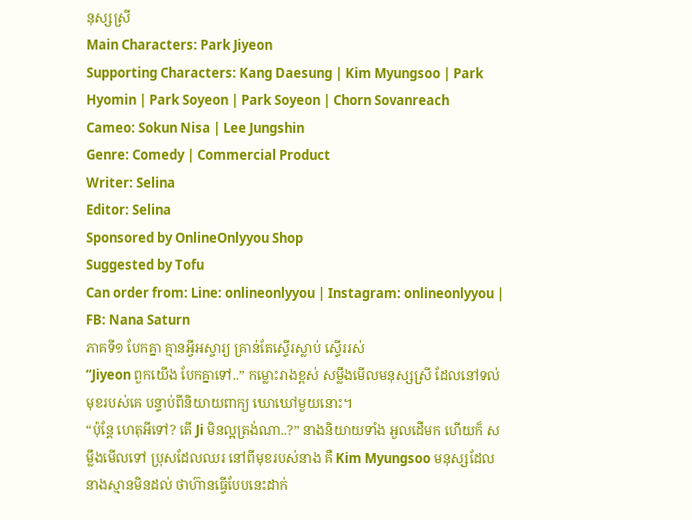នុស្សស្រី
Main Characters: Park Jiyeon
Supporting Characters: Kang Daesung | Kim Myungsoo | Park Hyomin | Park Soyeon | Park Soyeon | Chorn Sovanreach
Cameo: Sokun Nisa | Lee Jungshin
Genre: Comedy | Commercial Product
Writer: Selina
Editor: Selina
Sponsored by OnlineOnlyyou Shop
Suggested by Tofu
Can order from: Line: onlineonlyyou | Instagram: onlineonlyyou | FB: Nana Saturn
ភាគទី១ បែកគ្នា គ្មានអ្វីអស្ចារ្យ គ្រាន់តែស្ទើរស្លាប់ ស្ទើររស់
“Jiyeon ពួកយើង បែកគ្នាទៅ..” កម្លោះរាងខ្ពស់ សម្លឹងមើលមនុស្សស្រី ដែលនៅទល់មុខរបស់គេ បន្ទាប់ពីនិយាយពាក្យ ឃោឃៅមួយនោះ។
“ប៉ុន្តែ ហេតុអីទៅ? តើ Ji មិនល្អត្រង់ណា..?” នាងនិយាយទាំង អួលដើមក ហើយក៏ សម្លឹងមើលទៅ ប្រុសដែលឈរ នៅពីមុខរបស់នាង គឺ Kim Myungsoo មនុស្សដែល នាងស្មានមិនដល់ ថាហ៊ានធ្វើបែបនេះដាក់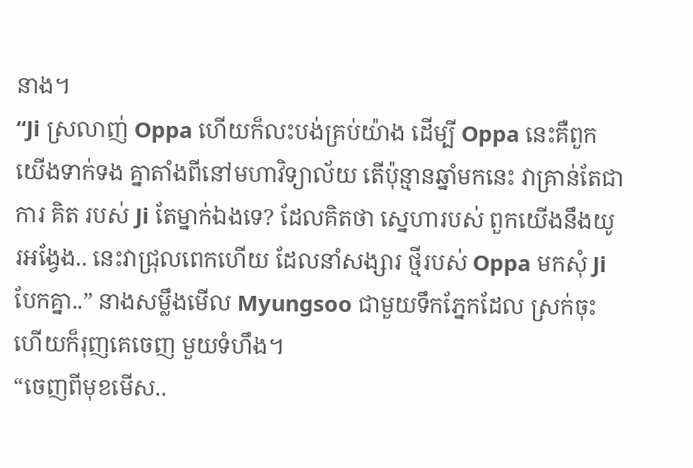នាង។
“Ji ស្រលាញ់ Oppa ហើយក៏លះបង់គ្រប់យ៉ាង ដើម្បី Oppa នេះគឺពួកយើងទាក់ទង គ្នាតាំងពីនៅមហាវិទ្យាល័យ តើប៉ុន្មានឆ្នាំមកនេះ វាគ្រាន់តែជាការ គិត របស់ Ji តែម្នាក់ឯងទេ? ដែលគិតថា ស្នេហារបស់ ពួកយើងនឹងយូរអង្វែង.. នេះវាជ្រុលពេកហើយ ដែលនាំសង្សារ ថ្មីរបស់ Oppa មកសុំ Ji បែកគ្នា..” នាងសម្លឹងមើល Myungsoo ជាមួយទឹកភ្នែកដែល ស្រក់ចុះ ហើយក៏រុញគេចេញ មួយទំហឹង។
“ចេញពីមុខមើស..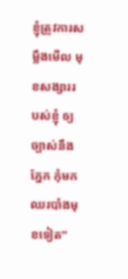ខ្ញុំត្រូវការសម្លឹងមើល មុខសង្សាររបស់ខ្ញុំ ឲ្យច្បាស់នឹងភ្នែក កុំមកឈរបាំងមុខទៀត”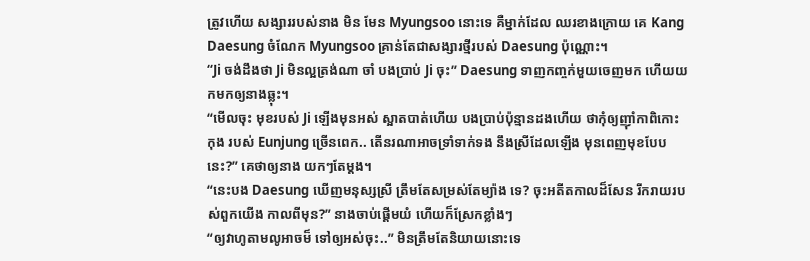ត្រូវហើយ សង្សាររបស់នាង មិន មែន Myungsoo នោះទេ គឺម្នាក់ដែល ឈរខាងក្រោយ គេ Kang Daesung ចំណែក Myungsoo គ្រាន់តែជាសង្សារថ្មីរបស់ Daesung ប៉ុណ្ណោះ។
“Ji ចង់ដឹងថា Ji មិនល្អត្រង់ណា ចាំ បងប្រាប់ Ji ចុះ” Daesung ទាញកញ្ចក់មួយចេញមក ហើយយកមកឲ្យនាងឆ្លុះ។
“មើលចុះ មុខរបស់ Ji ឡើងមុនអស់ ស្អាតបាត់ហើយ បងប្រាប់ប៉ុន្មានដងហើយ ថាកុំឲ្យញ៉ាំកាពិកោះ កុង របស់ Eunjung ច្រើនពេក.. តើនរណាអាចទ្រាំទាក់ទង នឹងស្រីដែលឡើង មុនពេញមុខបែបនេះ?” គេថាឲ្យនាង យកៗតែម្តង។
“នេះបង Daesung ឃើញមនុស្សស្រី ត្រឹមតែសម្រស់តែម្យ៉ាង ទេ? ចុះអតីតកាលដ៏សែន រីករាយរបស់ពួកយើង កាលពីមុន?” នាងចាប់ផ្តើមយំ ហើយក៏ស្រែកខ្លាំងៗ
“ឲ្យវាហូតាមលូអាចម៏ ទៅឲ្យអស់ចុះ..” មិនត្រឹមតែនិយាយនោះទេ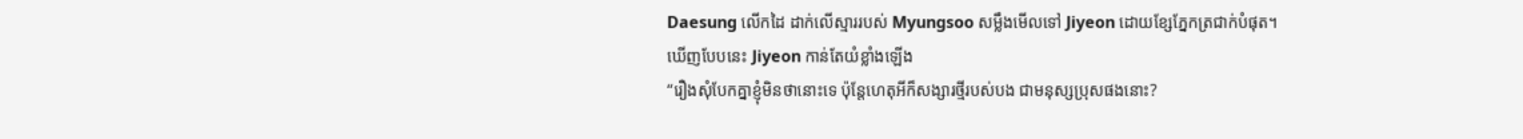Daesung លើកដៃ ដាក់លើស្មាររបស់ Myungsoo សម្លឹងមើលទៅ Jiyeon ដោយខ្សែភ្នែកត្រជាក់បំផុត។
ឃើញបែបនេះ Jiyeon កាន់តែយំខ្លាំងឡើង
“រឿងសុំបែកគ្នាខ្ញុំមិនថានោះទេ ប៉ុន្តែហេតុអីក៏សង្សារថ្មីរបស់បង ជាមនុស្សប្រុសផងនោះ?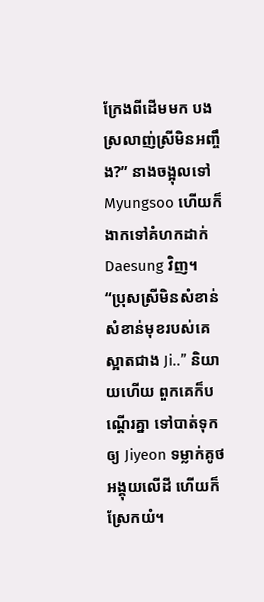ក្រែងពីដើមមក បងស្រលាញ់ស្រីមិនអញ្ចឹង?” នាងចង្អុលទៅ Myungsoo ហើយក៏ងាកទៅគំហកដាក់ Daesung វិញ។
“ប្រុសស្រីមិនសំខាន់ សំខាន់មុខរបស់គេ ស្អាតជាង Ji..” និយាយហើយ ពួកគេក៏បណ្តើរគ្នា ទៅបាត់ទុកឲ្យ Jiyeon ទម្លាក់គូថអង្គុយលើដី ហើយក៏ស្រែកយំ។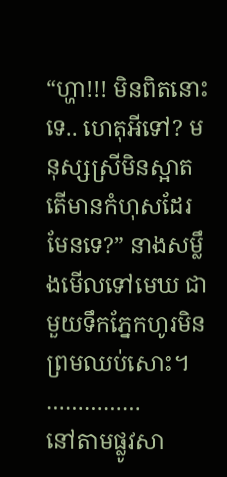“ហ្ហា!!! មិនពិតនោះទេ.. ហេតុអីទៅ? មនុស្សស្រីមិនស្អាត តើមានកំហុសដែរមែនទេ?” នាងសម្លឹងមើលទៅមេឃ ជាមួយទឹកភ្នែកហូរមិនព្រមឈប់សោះ។
……………
នៅតាមផ្លូវសា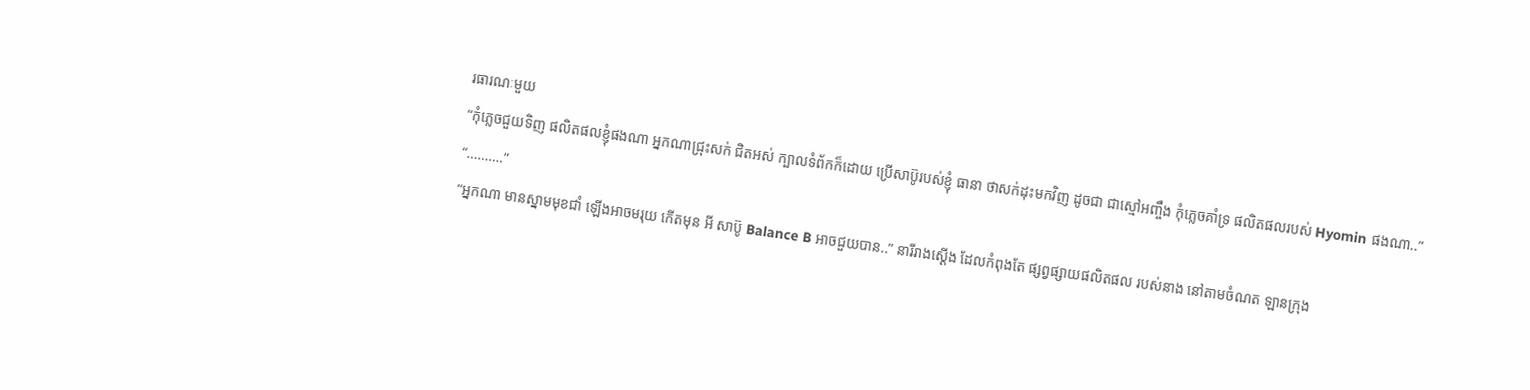រធារណៈមួយ
“កុំភ្លេចជួយទិញ ផលិតផលខ្ញុំផងណា អ្នកណាជ្រុះសក់ ជិតអស់ ក្បាលទំព័កក៏ដោយ ប្រើសាប៊ូរបស់ខ្ញុំ ធានា ថាសក់ដុះមកវិញ ដូចជា ជាស្មៅអញ្ចឹង កុំភ្លេចគាំទ្រ ផលិតផលរបស់ Hyomin ផងណា..”
“……….”
“អ្នកណា មានស្នាមមុខជាំ ឡើងអាចមរុយ កើតមុន អី សាប៊ូ Balance B អាចជួយបាន..” នារីរាងស្តើង ដែលកំពុងតែ ផ្សព្វផ្សាយផលិតផល របស់នាង នៅតាមចំណត ឡានក្រុង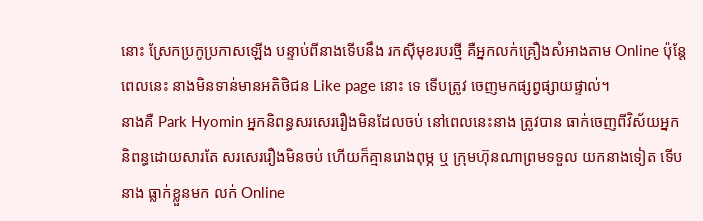នោះ ស្រែកប្រកូប្រកាសឡើង បន្ទាប់ពីនាងទើបនឹង រកស៊ីមុខរបរថ្មី គឺអ្នកលក់គ្រឿងសំអាងតាម Online ប៉ុន្តែពេលនេះ នាងមិនទាន់មានអតិថិជន Like page នោះ ទេ ទើបត្រូវ ចេញមកផ្សព្វផ្សាយផ្ទាល់។
នាងគឺ Park Hyomin អ្នកនិពន្ធសរសេររឿងមិនដែលចប់ នៅពេលនេះនាង ត្រូវបាន ធាក់ចេញពីវិស័យអ្នក និពន្ធដោយសារតែ សរសេររឿងមិនចប់ ហើយក៏គ្មានរោងពុម្ភ ឬ ក្រុមហ៊ុនណាព្រមទទួល យកនាងទៀត ទើបនាង ធ្លាក់ខ្លួនមក លក់ Online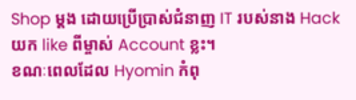Shop ម្តង ដោយប្រើប្រាស់ជំនាញ IT របស់នាង Hack យក like ពីម្ចាស់ Account ខ្លះ។
ខណៈពេលដែល Hyomin កំពុ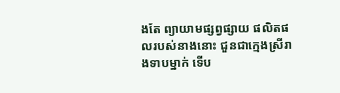ងតែ ព្យាយាមផ្សព្វផ្សាយ ផលិតផលរបស់នាងនោះ ជួនជាក្មេងស្រីរាងទាបម្នាក់ ទើប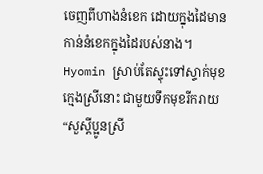ចេញពីហាងនំខេក ដោយក្នុងដៃមាន កាន់នំខេកក្នុងដៃរបស់នាង។
Hyomin ស្រាប់តែស្ទុះទៅស្ទាក់មុខ ក្មេងស្រីនោះ ជាមួយទឹកមុខរីករាយ
“សួស្តីប្អូនស្រី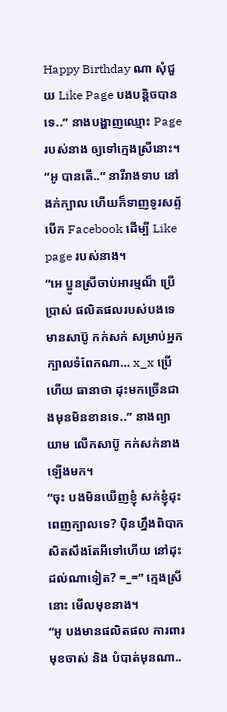Happy Birthday ណា សុំជួយ Like Page បងបន្តិចបានទេ..” នាងបង្ហាញឈ្មោះ Page របស់នាង ឲ្យទៅក្មេងស្រីនោះ។
“អូ បានតើ..” នារីរាងទាប នៅងក់ក្បាល ហើយក៏ទាញទូរសព្ទ័ បើក Facebook ដើម្បី Like page របស់នាង។
“អេ ប្អូនស្រីចាប់អារម្មណ៏ ប្រើប្រាស់ ផលិតផលរបស់បងទេ មានសាប៊ូ កក់សក់ សម្រាប់អ្នក ក្បាលទំពែកណា… x_x ប្រើហើយ ធានាថា ដុះមកច្រើនជាងមុនមិនខានទេ..” នាងព្យាយាម លើកសាប៊ូ កក់សក់នាងឡើងមក។
“ចុះ បងមិនឃើញខ្ញុំ សក់ខ្ញុំដុះពេញក្បាលទេ? ប៉ិនហ្នឹងពិបាក សិតសឹងតែអីទៅហើយ នៅដុះដល់ណាទៀត? =_=” ក្មេងស្រីនោះ មើលមុខនាង។
“អូ បងមានផលិតផល ការពារមុខចាស់ និង បំបាត់មុនណា..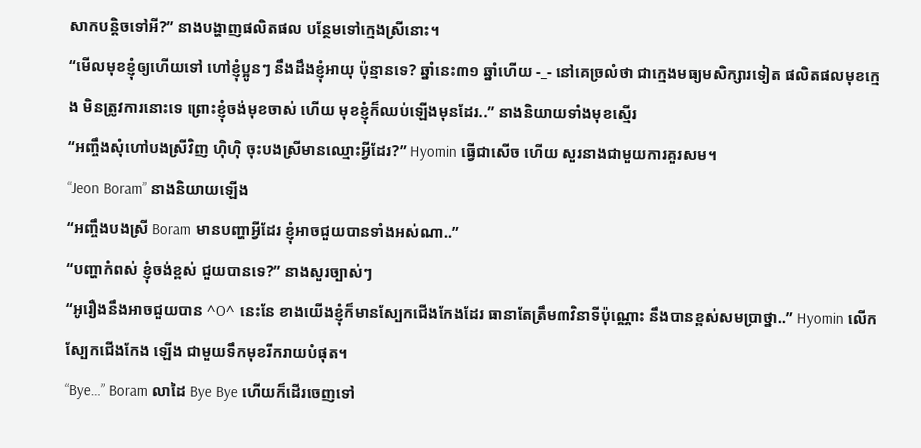សាកបន្តិចទៅអី?” នាងបង្ហាញផលិតផល បន្ថែមទៅក្មេងស្រីនោះ។
“មើលមុខខ្ញុំឲ្យហើយទៅ ហៅខ្ញុំប្អូនៗ នឹងដឹងខ្ញុំអាយុ ប៉ុន្មានទេ? ឆ្នាំនេះ៣១ ឆ្នាំហើយ -_- នៅគេច្រលំថា ជាក្មេងមធ្យមសិក្សារទៀត ផលិតផលមុខក្មេង មិនត្រូវការនោះទេ ព្រោះខ្ញុំចង់មុខចាស់ ហើយ មុខខ្ញុំក៏ឈប់ឡើងមុនដែរ..” នាងនិយាយទាំងមុខស្មើរ
“អញ្ចឹងសុំហៅបងស្រីវិញ ហ៊ិហ៊ិ ចុះបងស្រីមានឈ្មោះអ្វីដែរ?” Hyomin ធ្វើជាសើច ហើយ សួរនាងជាមួយការគួរសម។
“Jeon Boram” នាងនិយាយឡើង
“អញ្ចឹងបងស្រី Boram មានបញ្ហាអ្វីដែរ ខ្ញុំអាចជួយបានទាំងអស់ណា..”
“បញ្ហាកំពស់ ខ្ញុំចង់ខ្ពស់ ជួយបានទេ?” នាងសួរច្បាស់ៗ
“អូរឿងនឹងអាចជួយបាន ^O^ នេះនែ ខាងយើងខ្ញុំក៏មានស្បែកជើងកែងដែរ ធានាតែត្រឹម៣វិនាទីប៉ុណ្ណោះ នឹងបានខ្ពស់សមប្រាថ្នា..” Hyomin លើកស្បែកជើងកែង ឡើង ជាមួយទឹកមុខរីករាយបំផុត។
“Bye…” Boram លាដៃ Bye Bye ហើយក៏ដើរចេញទៅ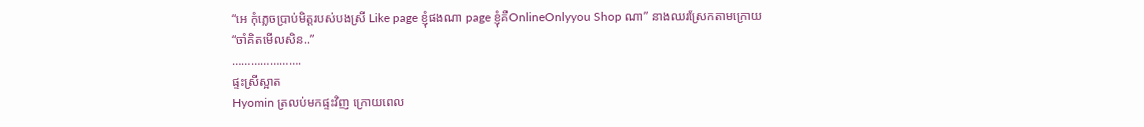“អេ កុំភ្លេចប្រាប់មិត្តរបស់បងស្រី Like page ខ្ញុំផងណា page ខ្ញុំគឺOnlineOnlyyou Shop ណា” នាងឈរស្រែកតាមក្រោយ
“ចាំគិតមើលសិន..”
………………….
ផ្ទះស្រីស្អាត
Hyomin ត្រលប់មកផ្ទះវិញ ក្រោយពេល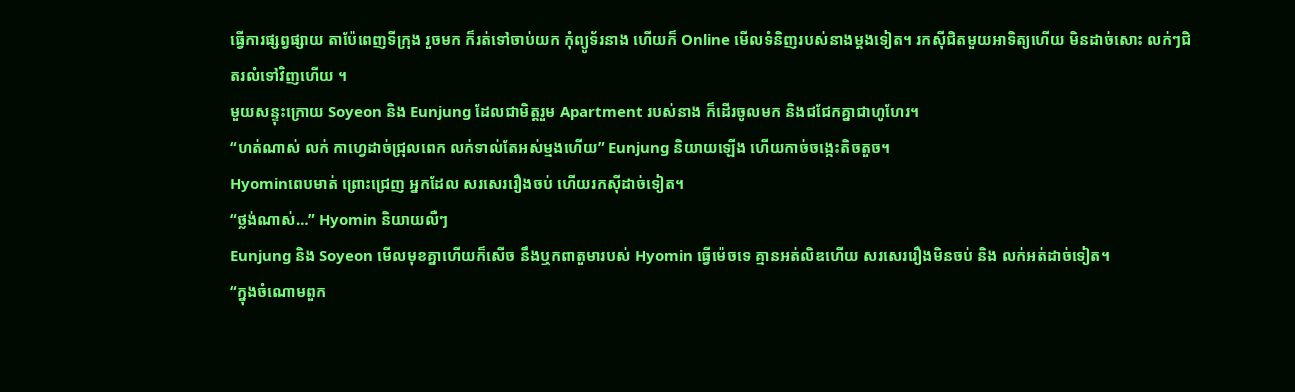ធ្វើការផ្សព្វផ្សាយ តាប៉ែពេញទីក្រុង រួចមក ក៏រត់ទៅចាប់យក កុំព្យូទ័រនាង ហើយក៏ Online មើលទំនិញរបស់នាងម្តងទៀត។ រកស៊ីជិតមួយអាទិត្យហើយ មិនដាច់សោះ លក់ៗជិតរលំទៅវិញហើយ ។
មួយសន្ទុះក្រោយ Soyeon និង Eunjung ដែលជាមិត្តរួម Apartment របស់នាង ក៏ដើរចូលមក និងជជែកគ្នាជាហូហែរ។
“ហត់ណាស់ លក់ កាហ្វេដាច់ជ្រុលពេក លក់ទាល់តែអស់ម្មងហើយ” Eunjung និយាយឡើង ហើយកាច់ចង្កេះតិចតួច។
Hyominពេបមាត់ ព្រោះជ្រេញ អ្នកដែល សរសេររឿងចប់ ហើយរកស៊ីដាច់ទៀត។
“ថ្លង់ណាស់…” Hyomin និយាយលឺៗ
Eunjung និង Soyeon មើលមុខគ្នាហើយក៏សើច នឹងឬកពាតួមារបស់ Hyomin ធ្វើម៉េចទេ គ្មានអត់លិឌហើយ សរសេររឿងមិនចប់ និង លក់អត់ដាច់ទៀត។
“ក្នុងចំណោមពួក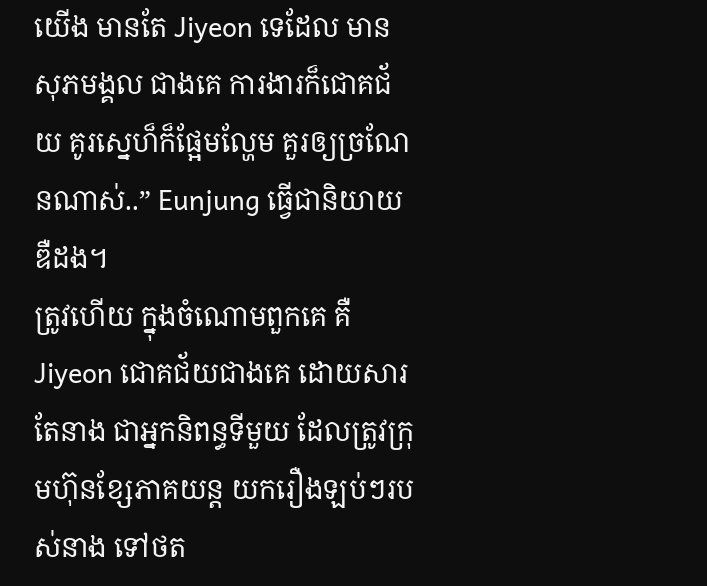យើង មានតែ Jiyeon ទេដែល មានសុភមង្គល ជាងគេ ការងារក៏ជោគជ័យ គូរស្នេហ៏ក៏ផ្អែមល្ហែម គួរឲ្យច្រណែនណាស់..” Eunjung ធ្វើជានិយាយ ឌឺដង។
ត្រូវហើយ ក្នុងចំណោមពួកគេ គឺ Jiyeon ជោគជ័យជាងគេ ដោយសារតែនាង ជាអ្នកនិពន្ធទីមួយ ដែលត្រូវក្រុមហ៊ុនខ្សែភាគយន្ត យករឿងឡប់ៗរបស់នាង ទៅថត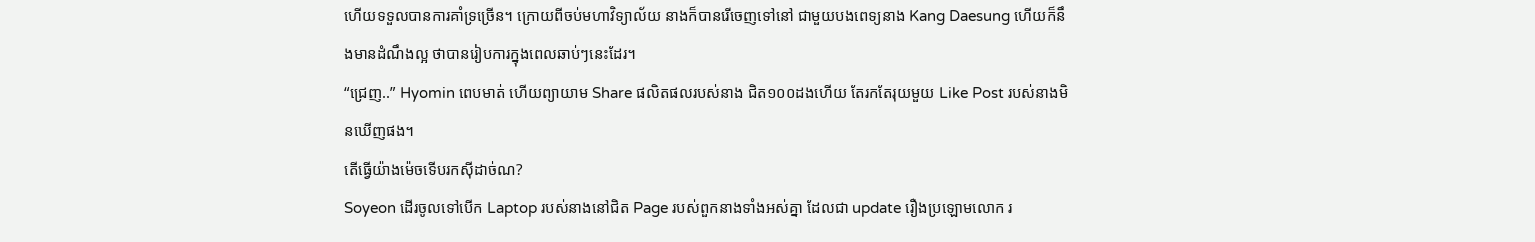ហើយទទួលបានការគាំទ្រច្រើន។ ក្រោយពីចប់មហាវិទ្យាល័យ នាងក៏បានរើចេញទៅនៅ ជាមួយបងពេទ្យនាង Kang Daesung ហើយក៏នឹងមានដំណឹងល្អ ថាបានរៀបការក្នុងពេលឆាប់ៗនេះដែរ។
“ជ្រេញ..” Hyomin ពេបមាត់ ហើយព្យាយាម Share ផលិតផលរបស់នាង ជិត១០០ដងហើយ តែរកតែរុយមួយ Like Post របស់នាងមិនឃើញផង។
តើធ្វើយ៉ាងម៉េចទើបរកស៊ីដាច់ណ?
Soyeon ដើរចូលទៅបើក Laptop របស់នាងនៅជិត Page របស់ពួកនាងទាំងអស់គ្នា ដែលជា update រឿងប្រឡោមលោក រ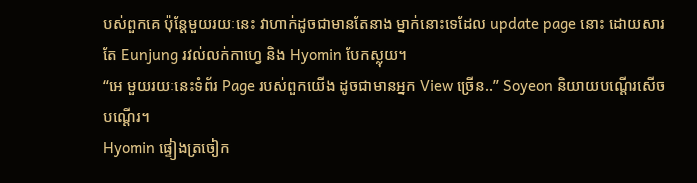បស់ពួកគេ ប៉ុន្តែមួយរយៈនេះ វាហាក់ដូចជាមានតែនាង ម្នាក់នោះទេដែល update page នោះ ដោយសារតែ Eunjung រវល់លក់កាហ្វេ និង Hyomin បែកស្លុយ។
“អេ មួយរយៈនេះទំព័រ Page របស់ពួកយើង ដូចជាមានអ្នក View ច្រើន..” Soyeon និយាយបណ្តើរសើចបណ្តើរ។
Hyomin ផ្ទៀងត្រចៀក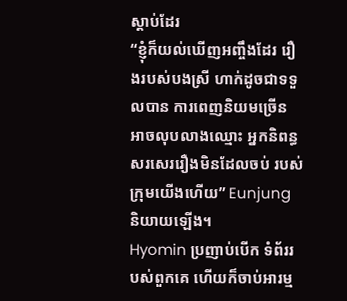ស្តាប់ដែរ
“ខ្ញុំក៏យល់ឃើញអញ្ចឹងដែរ រឿងរបស់បងស្រី ហាក់ដូចជាទទួលបាន ការពេញនិយមច្រើន អាចលុបលាងឈ្មោះ អ្នកនិពន្ធសរសេររឿងមិនដែលចប់ របស់ក្រុមយើងហើយ” Eunjung និយាយឡើង។
Hyomin ប្រញាប់បើក ទំព័ររបស់ពួកគេ ហើយក៏ចាប់អារម្ម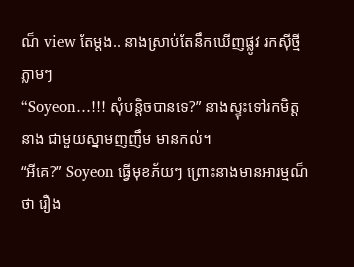ណ៏ view តែម្តង.. នាងស្រាប់តែនឹកឃើញផ្លូវ រកស៊ីថ្មី ភ្លាមៗ
“Soyeon…!!! សុំបន្តិចបានទេ?” នាងស្ទុះទៅរកមិត្តនាង ជាមួយស្នាមញញឹម មានកល់។
“អីគេ?” Soyeon ធ្វើមុខភ័យៗ ព្រោះនាងមានអារម្មណ៏ថា រឿង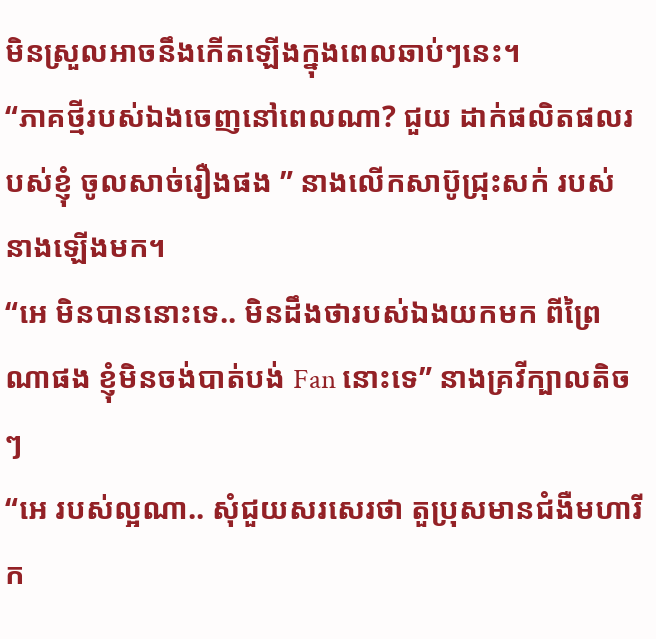មិនស្រួលអាចនឹងកើតឡើងក្នុងពេលឆាប់ៗនេះ។
“ភាគថ្មីរបស់ឯងចេញនៅពេលណា? ជួយ ដាក់ផលិតផលរបស់ខ្ញុំ ចូលសាច់រឿងផង ” នាងលើកសាប៊ូជ្រុះសក់ របស់នាងឡើងមក។
“អេ មិនបាននោះទេ.. មិនដឹងថារបស់ឯងយកមក ពីព្រៃណាផង ខ្ញុំមិនចង់បាត់បង់ Fan នោះទេ” នាងគ្រវីក្បាលតិចៗ
“អេ របស់ល្អណា.. សុំជួយសរសេរថា តួប្រុសមានជំងឺមហារីក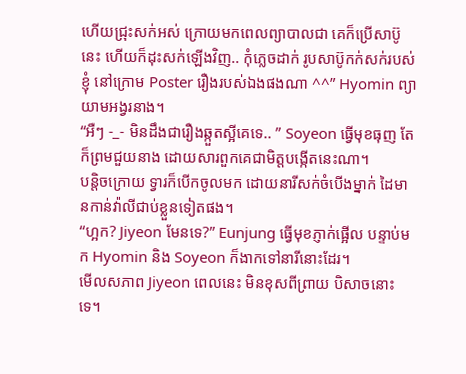ហើយជ្រុះសក់អស់ ក្រោយមកពេលព្យាបាលជា គេក៏ប្រើសាប៊ូនេះ ហើយក៏ដុះសក់ឡើងវិញ.. កុំភ្លេចដាក់ រូបសាប៊ូកក់សក់របស់ខ្ញុំ នៅក្រោម Poster រឿងរបស់ឯងផងណា ^^” Hyomin ព្យាយាមអង្វរនាង។
“អឺៗ -_- មិនដឹងជារឿងឆ្កួតស្អីគេទេ.. ” Soyeon ធ្វើមុខធុញ តែក៏ព្រមជួយនាង ដោយសារពួកគេជាមិត្តបង្កើតនេះណា។
បន្តិចក្រោយ ទ្វារក៏បើកចូលមក ដោយនារីសក់ចំបើងម្នាក់ ដៃមានកាន់វ៉ាលីជាប់ខ្លួនទៀតផង។
“ហ្អក? Jiyeon មែនទេ?” Eunjung ធ្វើមុខភ្ញាក់ផ្អើល បន្ទាប់មក Hyomin និង Soyeon ក៏ងាកទៅនារីនោះដែរ។
មើលសភាព Jiyeon ពេលនេះ មិនខុសពីព្រាយ បិសាចនោះទេ។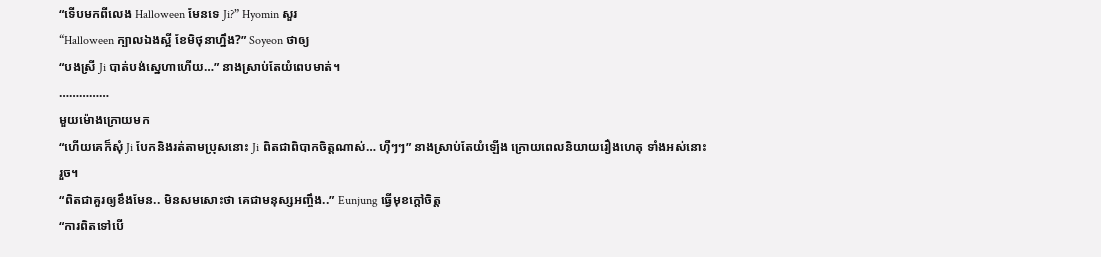“ទើបមកពីលេង Halloween មែនទេ Ji?” Hyomin សួរ
“Halloween ក្បាលឯងស្អី ខែមិថុនាហ្នឹង?” Soyeon ថាឲ្យ
“បងស្រី Ji បាត់បង់ស្នេហាហើយ…” នាងស្រាប់តែយំពេបមាត់។
……………
មួយម៉ោងក្រោយមក
“ហើយគេក៏សុំ Ji បែកនិងរត់តាមប្រុសនោះ Ji ពិតជាពិបាកចិត្តណាស់… ហ៊ឺៗៗ” នាងស្រាប់តែយំឡើង ក្រោយពេលនិយាយរឿងហេតុ ទាំងអស់នោះរួច។
“ពិតជាគួរឲ្យខឹងមែន.. មិនសមសោះថា គេជាមនុស្សអញ្ចឹង..” Eunjung ធ្វើមុខក្តៅចិត្ត
“ការពិតទៅបើ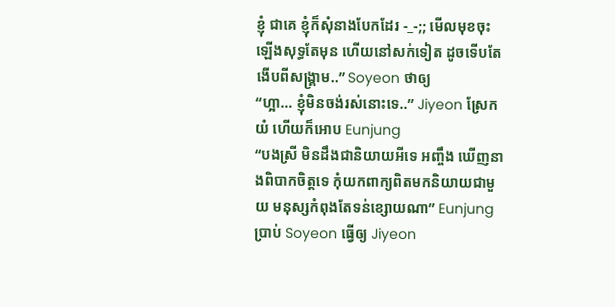ខ្ញុំ ជាគេ ខ្ញុំក៏សុំនាងបែកដែរ -_-;; មើលមុខចុះ ឡើងសុទ្ធតែមុន ហើយនៅសក់ទៀត ដូចទើបតែងើបពីសង្រ្គាម..” Soyeon ថាឲ្យ
“ហ្អា… ខ្ញុំមិនចង់រស់នោះទេ..” Jiyeon ស្រែកយំ ហើយក៏អោប Eunjung
“បងស្រី មិនដឹងជានិយាយអីទេ អញ្ចឹង ឃើញនាងពិបាកចិត្តទេ កុំយកពាក្យពិតមកនិយាយជាមួយ មនុស្សកំពុងតែទន់ខ្សោយណា” Eunjung ប្រាប់ Soyeon ធ្វើឲ្យ Jiyeon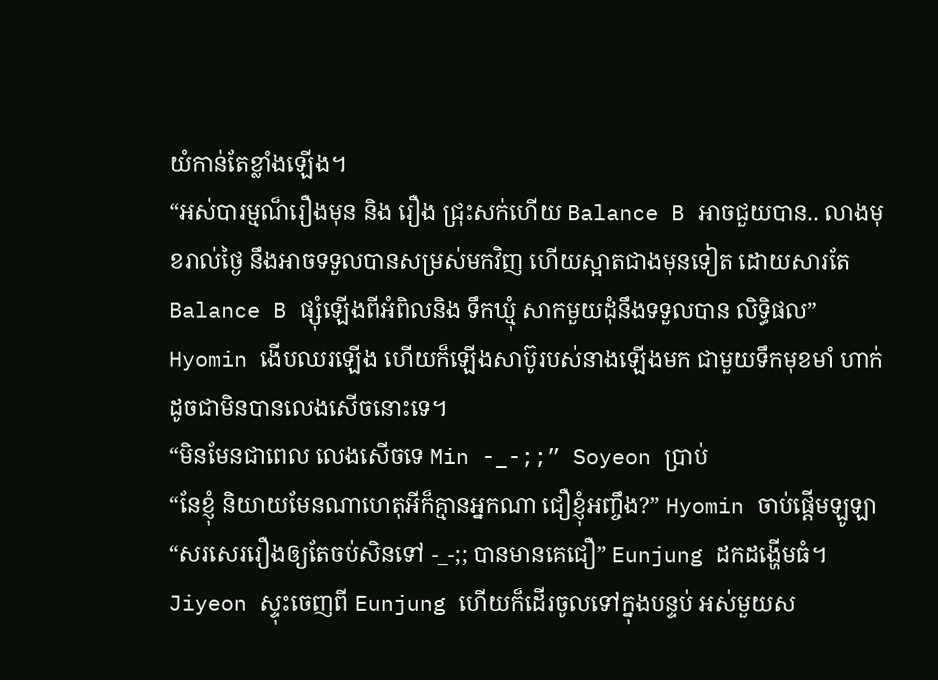យំកាន់តែខ្លាំងឡើង។
“អស់បារម្មណ៏រឿងមុន និង រឿង ជ្រុះសក់ហើយ Balance B អាចជួយបាន.. លាងមុខរាល់ថ្ងៃ នឹងអាចទទួលបានសម្រស់មកវិញ ហើយស្អាតជាងមុនទៀត ដោយសារតែ Balance B ផ្សុំឡើងពីអំពិលនិង ទឹកឃ្មុំ សាកមួយដុំនឹងទទួលបាន លិទ្ធិផល” Hyomin ងើបឈរឡើង ហើយក៏ឡើងសាប៊ូរបស់នាងឡើងមក ជាមួយទឹកមុខមាំ ហាក់ដូចជាមិនបានលេងសើចនោះទេ។
“មិនមែនជាពេល លេងសើចទេ Min -_-;;” Soyeon ប្រាប់
“នែខ្ញុំ និយាយមែនណាហេតុអីក៏គ្មានអ្នកណា ជឿខ្ញុំអញ្ចឹង?” Hyomin ចាប់ផ្តើមឡូឡា
“សរសេររឿងឲ្យតែចប់សិនទៅ -_-;; បានមានគេជឿ” Eunjung ដកដង្ហើមធំ។
Jiyeon ស្ទុះចេញពី Eunjung ហើយក៏ដើរចូលទៅក្នុងបន្ទប់ អស់មួយស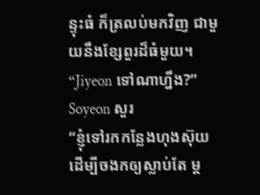ន្ទុះធំ ក៏ត្រលប់មកវិញ ជាមួយនឹងខ្សែពួរដ៏ធំមួយ។
“Jiyeon ទៅណាហ្នឹង?” Soyeon សួរ
“ខ្ញុំទៅរកកន្លែងហុងស៊ុយ ដើម្បីចងកឲ្យស្លាប់តែ ម្ត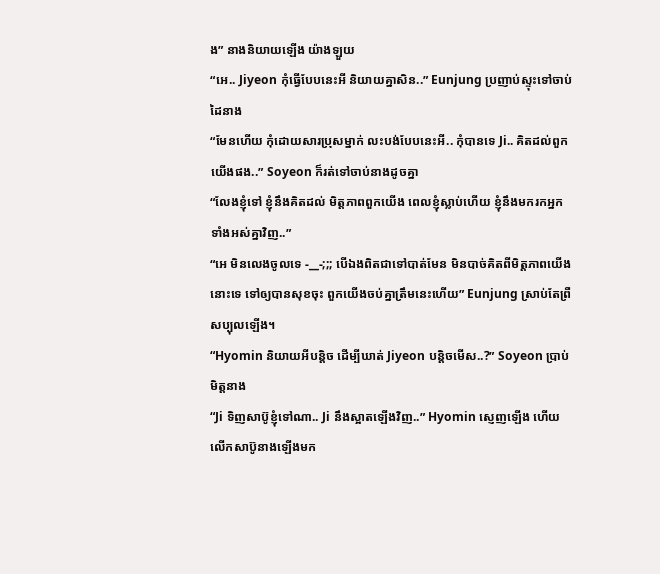ង” នាងនិយាយឡើង យ៉ាងឡួយ
“អេ.. Jiyeon កុំធ្វើបែបនេះអី និយាយគ្នាសិន..” Eunjung ប្រញាប់ស្ទុះទៅចាប់ដៃនាង
“មែនហើយ កុំដោយសារប្រុសម្នាក់ លះបង់បែបនេះអី.. កុំបានទេ Ji.. គិតដល់ពួកយើងផង..” Soyeon ក៏រត់ទៅចាប់នាងដូចគ្នា
“លែងខ្ញុំទៅ ខ្ញុំនឹងគិតដល់ មិត្តភាពពួកយើង ពេលខ្ញុំស្លាប់ហើយ ខ្ញុំនឹងមករកអ្នកទាំងអស់គ្នាវិញ..”
“អេ មិនលេងចូលទេ -__-;;; បើឯងពិតជាទៅបាត់មែន មិនបាច់គិតពីមិត្តភាពយើងនោះទេ ទៅឲ្យបានសុខចុះ ពួកយើងចប់គ្នាត្រឹមនេះហើយ” Eunjung ស្រាប់តែព្រឺសប្បុលឡើង។
“Hyomin និយាយអីបន្តិច ដើម្បីឃាត់ Jiyeon បន្តិចមើស..?” Soyeon ប្រាប់មិត្តនាង
“Ji ទិញសាប៊ូខ្ញុំទៅណា.. Ji នឹងស្អាតឡើងវិញ..” Hyomin ស្ញេញឡើង ហើយលើកសាប៊ូនាងឡើងមក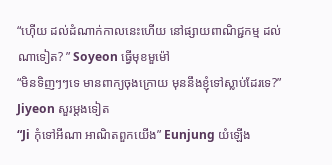“ហ៊ើយ ដល់ដំណាក់កាលនេះហើយ នៅផ្សាយពាណិជ្ជកម្ម ដល់ណាទៀត? ” Soyeon ធ្វើមុខមួម៉ៅ
“មិនទិញៗៗទេ មានពាក្យចុងក្រោយ មុននឹងខ្ញុំទៅស្លាប់ដែរទេ?” Jiyeon សួរម្តងទៀត
“Ji កុំទៅអីណា អាណិតពួកយើង” Eunjung យំឡើង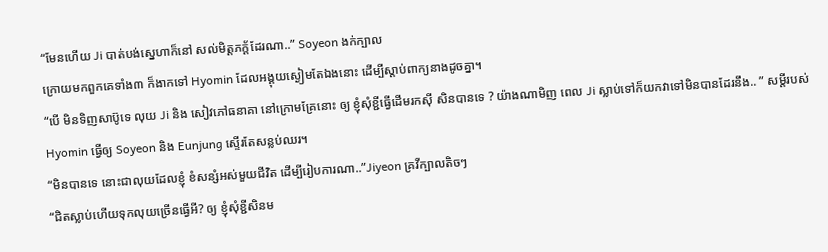“មែនហើយ Ji បាត់បង់ស្នេហាក៏នៅ សល់មិត្តភក្ត័ដែរណា..” Soyeon ងក់ក្បាល
ក្រោយមកពួកគេទាំង៣ ក៏ងាកទៅ Hyomin ដែលអង្គុយស្ងៀមតែឯងនោះ ដើម្បីស្តាប់ពាក្យនាងដូចគ្នា។
“បើ មិនទិញសាប៊ូទេ លុយ Ji និង សៀវភៅធនាគា នៅក្រោមគ្រែនោះ ឲ្យ ខ្ញុំសុំខ្ជីធ្វើដើមរកស៊ី សិនបានទេ ? យ៉ាងណាមិញ ពេល Ji ស្លាប់ទៅក៏យកវាទៅមិនបានដែរនឹង.. ” សម្តីរបស់ Hyomin ធ្វើឲ្យ Soyeon និង Eunjung ស្ទើរតែសន្លប់ឈរ។
“មិនបានទេ នោះជាលុយដែលខ្ញុំ ខំសន្សំអស់មួយជីវិត ដើម្បីរៀបការណា..”Jiyeon គ្រវីក្បាលតិចៗ
“ជិតស្លាប់ហើយទុកលុយច្រើនធ្វើអី? ឲ្យ ខ្ញុំសុំខ្ជីសិនម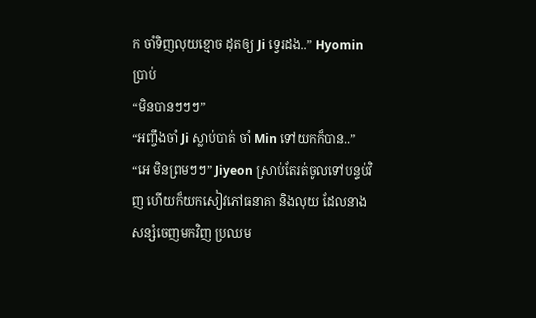ក ចាំទិញលុយខ្មោច ដុតឲ្យ Ji ទ្វេរដង..” Hyomin ប្រាប់
“មិនបានៗៗៗ”
“អញ្ចឹងចាំ Ji ស្លាប់បាត់ ចាំ Min ទៅយកក៏បាន..”
“អេ មិនព្រមៗៗ” Jiyeon ស្រាប់តែរត់ចូលទៅបន្ទប់វិញ ហើយក៏យកសៀវភៅធនាគា និងលុយ ដែលនាងសន្សំចេញមកវិញ ប្រឈម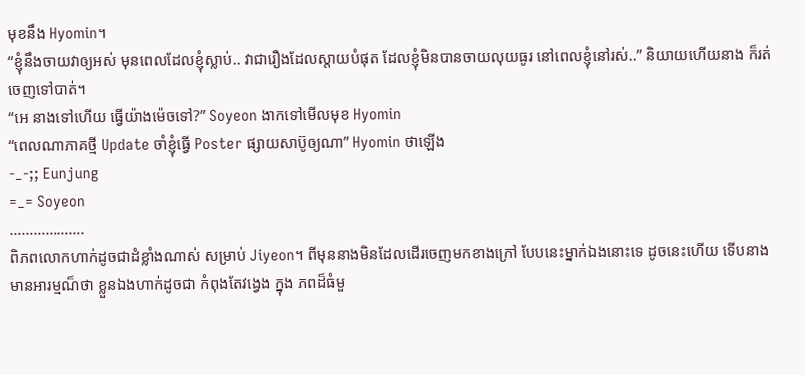មុខនឹង Hyomin។
“ខ្ញុំនឹងចាយវាឲ្យអស់ មុនពេលដែលខ្ញុំស្លាប់.. វាជារឿងដែលស្តាយបំផុត ដែលខ្ញុំមិនបានចាយលុយធូរ នៅពេលខ្ញុំនៅរស់..” និយាយហើយនាង ក៏រត់ចេញទៅបាត់។
“អេ នាងទៅហើយ ធ្វើយ៉ាងម៉េចទៅ?” Soyeon ងាកទៅមើលមុខ Hyomin
“ពេលណាភាគថ្មី Update ចាំខ្ញុំធ្វើ Poster ផ្សាយសាប៊ូឲ្យណា” Hyomin ថាឡើង
-_-;; Eunjung
=_= Soyeon
……………….
ពិភពលោកហាក់ដូចជាដំខ្លាំងណាស់ សម្រាប់ Jiyeon។ ពីមុននាងមិនដែលដើរចេញមកខាងក្រៅ បែបនេះម្នាក់ឯងនោះទេ ដូចនេះហើយ ទើបនាងមានអារម្មណ៏ថា ខ្លួនឯងហាក់ដូចជា កំពុងតែវង្វេង ក្នុង ភពដ៏ធំមួ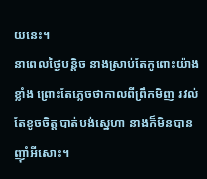យនេះ។
នាពេលថ្ងៃបន្តិច នាងស្រាប់តែកូពោះយ៉ាងខ្លាំង ព្រោះតែភ្លេចថាកាលពីព្រឹកមិញ រវល់តែខូចចិត្តបាត់បង់ស្នេហា នាងក៏មិនបានញ៉ាំអីសោះ។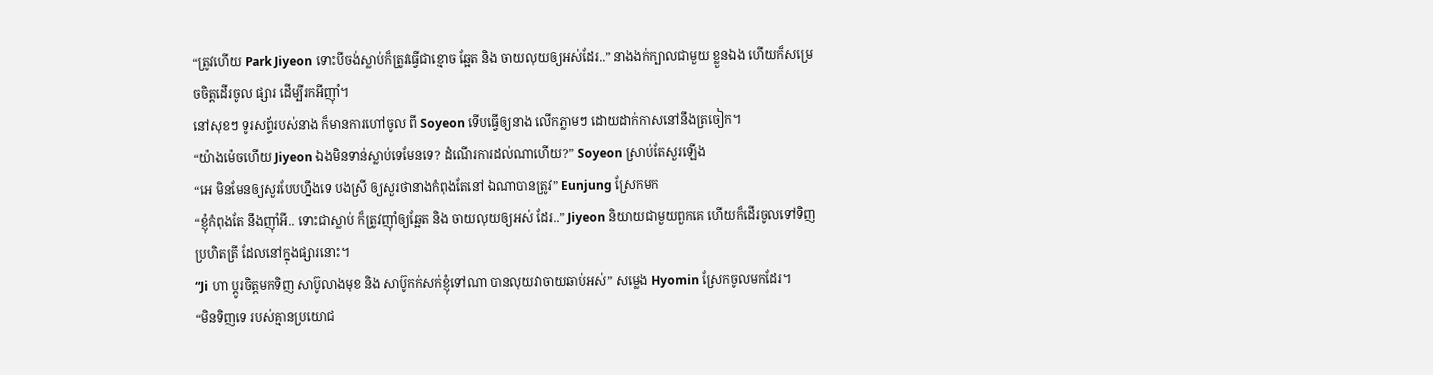“ត្រូវហើយ Park Jiyeon ទោះបីចង់ស្លាប់ក៏ត្រូវធ្វើជាខ្មោច ឆ្អែត និង ចាយលុយឲ្យអស់ដែរ..” នាងងក់ក្បាលជាមួយ ខ្លួនឯង ហើយក៏សម្រេចចិត្តដើរចូល ផ្សារ ដើម្បីរកអីញ៉ាំ។
នៅសុខៗ ទូរសព្ទ័របស់នាង ក៏មានការហៅចូល ពី Soyeon ទើបធ្វើឲ្យនាង លើកភ្លាមៗ ដោយដាក់កាសនៅនឹងត្រចៀក។
“យ៉ាងម៉េចហើយ Jiyeon ឯងមិនទាន់ស្លាប់ទេមែនទេ? ដំណើរការដល់ណាហើយ?” Soyeon ស្រាប់តែសួរឡើង
“អេ មិនមែនឲ្យសួរបែបហ្នឹងទេ បងស្រី ឲ្យសួរថានាងកំពុងតែនៅ ឯណាបានត្រូវ” Eunjung ស្រែកមក
“ខ្ញុំកំពុងតែ នឹងញ៉ាំអី.. ទោះជាស្លាប់ ក៏ត្រូវញ៉ាំឲ្យឆ្អែត និង ចាយលុយឲ្យអស់ ដែរ..” Jiyeon និយាយជាមួយពួកគេ ហើយក៏ដើរចូលទៅទិញ ប្រហិតត្រី ដែលនៅក្នុងផ្សារនោះ។
“Ji ហា ប្តូរចិត្តមកទិញ សាប៊ូលាងមុខ និង សាប៊ូកក់សក់ខ្ញុំទៅណា បានលុយវាចាយឆាប់អស់” សម្លេង Hyomin ស្រែកចូលមកដែរ។
“មិនទិញទេ របស់គ្មានប្រយោជ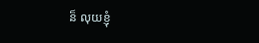ន៏ លុយខ្ញុំ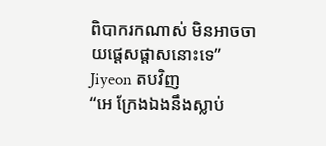ពិបាករកណាស់ មិនអាចចាយផ្តេសផ្តាសនោះទេ” Jiyeon តបវិញ
“អេ ក្រែងឯងនឹងស្លាប់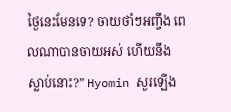ថ្ងៃនេះមែនទេ? ចាយថាំៗអញ្ចឹង ពេលណាបានចាយអស់ ហើយនឹងស្លាប់នោះ?” Hyomin សួរឡើង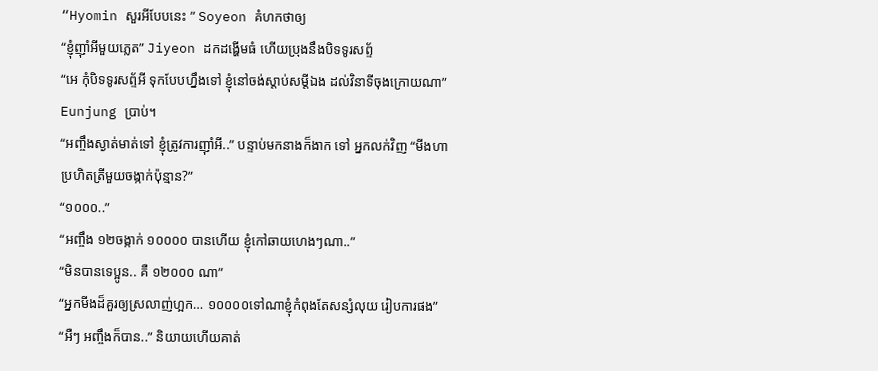“Hyomin សួរអីបែបនេះ ” Soyeon គំហកថាឲ្យ
“ខ្ញុំញ៉ាំអីមួយភ្លេត” Jiyeon ដកដង្ហើមធំ ហើយប្រុងនឹងបិទទូរសព្ទ័
“អេ កុំបិទទូរសព្ទ័អី ទុកបែបហ្នឹងទៅ ខ្ញុំនៅចង់ស្តាប់សម្តីឯង ដល់វិនាទីចុងក្រោយណា” Eunjung ប្រាប់។
“អញ្ចឹងស្ងាត់មាត់ទៅ ខ្ញុំត្រូវការញ៉ាំអី..” បន្ទាប់មកនាងក៏ងាក ទៅ អ្នកលក់វិញ “មីងហា ប្រហិតត្រីមួយចង្កាក់ប៉ុន្មាន?”
“១០០០..”
“អញ្ចឹង ១២ចង្កាក់ ១០០០០ បានហើយ ខ្ញុំកៅឆាយហេងៗណា..”
“មិនបានទេប្អូន.. គឺ ១២០០០ ណា”
“អ្នកមីងដ៏គួរឲ្យស្រលាញ់ហ្អក… ១០០០០ទៅណាខ្ញុំកំពុងតែសន្សំលុយ រៀបការផង”
“អឺៗ អញ្ចឹងក៏បាន..” និយាយហើយគាត់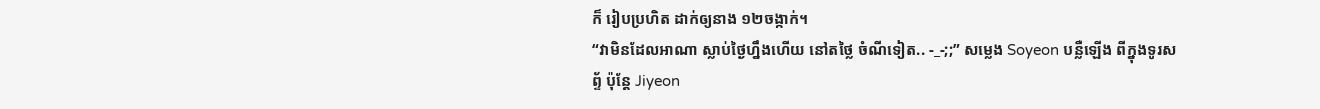ក៏ រៀបប្រហិត ដាក់ឲ្យនាង ១២ចង្កាក់។
“វាមិនដែលអាណា ស្លាប់ថ្ងៃហ្នឹងហើយ នៅតថ្លៃ ចំណីទៀត.. -_-;;” សម្លេង Soyeon បន្លឺឡើង ពីក្នុងទូរសព្ទ័ ប៉ុន្តែ Jiyeon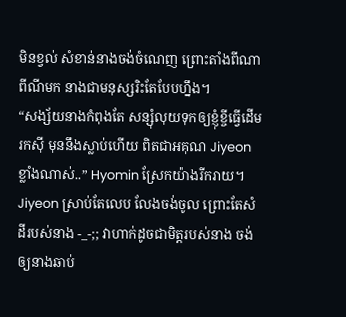មិនខ្វល់ សំខាន់នាងចង់ចំណេញ ព្រោះតាំងពីណាពីណីមក នាងជាមនុស្សរិះតែបែបហ្នឹង។
“សង្ស័យនាងកំពុងតែ សន្សុំលុយទុកឲ្យខ្ញុំខ្ចីធ្វើដើមរកស៊ី មុននឹងស្លាប់ហើយ ពិតជាអគុណ Jiyeon ខ្លាំងណាស់..” Hyomin ស្រែកយ៉ាងរីករាយ។
Jiyeon ស្រាប់តែលេប លែងចង់ចូល ព្រោះតែសំដីរបស់នាង -_-;; វាហាក់ដូចជាមិត្តរបស់នាង ចង់ឲ្យនាងឆាប់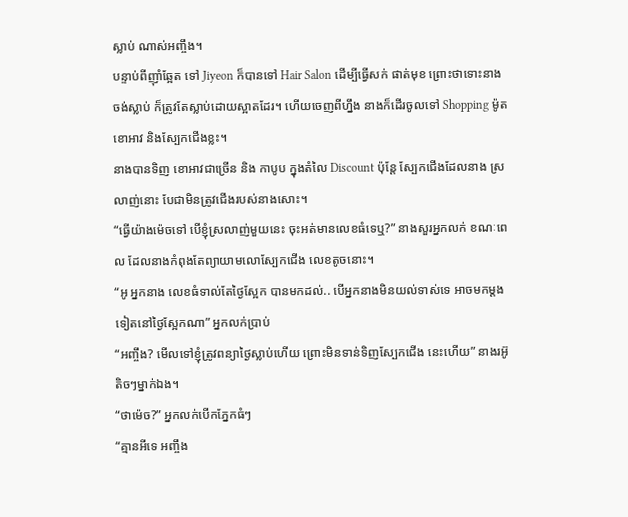ស្លាប់ ណាស់អញ្ចឹង។
បន្ទាប់ពីញ៉ាំឆ្អែត ទៅ Jiyeon ក៏បានទៅ Hair Salon ដើម្បីធ្វើសក់ ផាត់មុខ ព្រោះថាទោះនាង ចង់ស្លាប់ ក៏ត្រូវតែស្លាប់ដោយស្អាតដែរ។ ហើយចេញពីហ្នឹង នាងក៏ដើរចូលទៅ Shopping ម៉ូតខោអាវ និងស្បែកជើងខ្លះ។
នាងបានទិញ ខោអាវជាច្រើន និង កាបូប ក្នុងតំលៃ Discount ប៉ុន្តែ ស្បែកជើងដែលនាង ស្រលាញ់នោះ បែជាមិនត្រូវជើងរបស់នាងសោះ។
“ធ្វើយ៉ាងម៉េចទៅ បើខ្ញុំស្រលាញ់មួយនេះ ចុះអត់មានលេខធំទេឬ?” នាងសួរអ្នកលក់ ខណៈពេល ដែលនាងកំពុងតែព្យាយាមលោស្បែកជើង លេខតូចនោះ។
“អូ អ្នកនាង លេខធំទាល់តែថ្ងៃស្អែក បានមកដល់.. បើអ្នកនាងមិនយល់ទាស់ទេ អាចមកម្តងទៀតនៅថ្ងៃស្អែកណា” អ្នកលក់ប្រាប់
“អញ្ចឹង? មើលទៅខ្ញុំត្រូវពន្យាថ្ងៃស្លាប់ហើយ ព្រោះមិនទាន់ទិញស្បែកជើង នេះហើយ” នាងរអ៊ូ តិចៗម្នាក់ឯង។
“ថាម៉េច?” អ្នកលក់បើកភ្នែកធំៗ
“គ្មានអីទេ អញ្ចឹង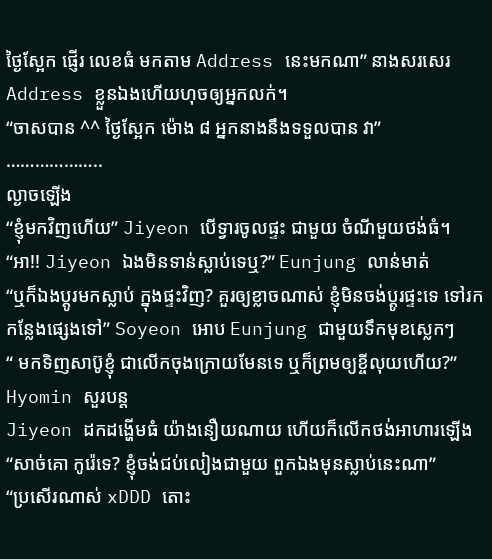ថ្ងៃស្អែក ផ្ញើរ លេខធំ មកតាម Address នេះមកណា” នាងសរសេរ Address ខ្លួនឯងហើយហុចឲ្យអ្នកលក់។
“ចាសបាន ^^ ថ្ងៃស្អែក ម៉ោង ៨ អ្នកនាងនឹងទទួលបាន វា”
………………..
ល្ងាចឡើង
“ខ្ញុំមកវិញហើយ” Jiyeon បើទ្វារចូលផ្ទះ ជាមួយ ចំណីមួយថង់ធំ។
“អា!! Jiyeon ឯងមិនទាន់ស្លាប់ទេឬ?” Eunjung លាន់មាត់
“ឬក៏ឯងប្តូរមកស្លាប់ ក្នុងផ្ទះវិញ? គួរឲ្យខ្លាចណាស់ ខ្ញុំមិនចង់ប្តូរផ្ទះទេ ទៅរកកន្លែងផ្សេងទៅ” Soyeon អោប Eunjung ជាមួយទឹកមុខស្លេកៗ
“ មកទិញសាប៊ូខ្ញុំ ជាលើកចុងក្រោយមែនទេ ឬក៏ព្រមឲ្យខ្ចីលុយហើយ?” Hyomin សួរបន្ត
Jiyeon ដកដង្ហើមធំ យ៉ាងនឿយណាយ ហើយក៏លើកថង់អាហារឡើង
“សាច់គោ កូរ៉េទេ? ខ្ញុំចង់ជប់លៀងជាមួយ ពួកឯងមុនស្លាប់នេះណា”
“ប្រសើរណាស់ xDDD តោះ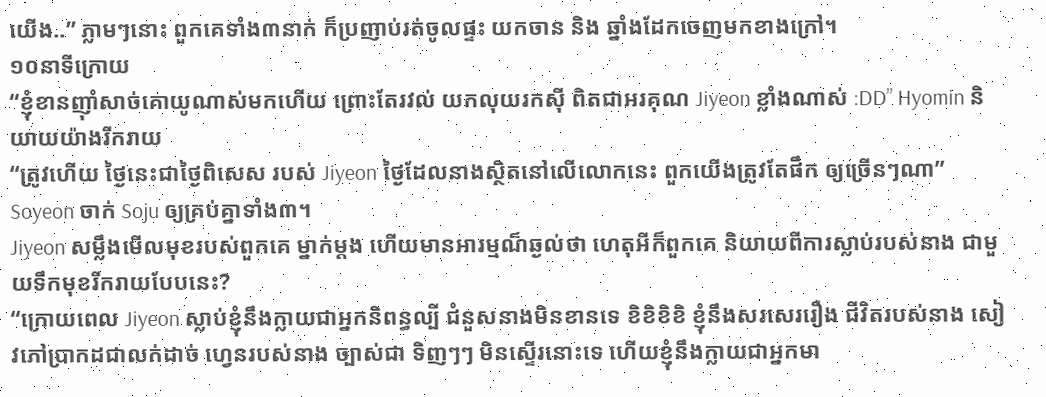យើង..” ភ្លាមៗនោះ ពួកគេទាំង៣នាក់ ក៏ប្រញាប់រត់ចូលផ្ទះ យកចាន និង ឆ្នាំងដែកចេញមកខាងក្រៅ។
១០នាទីក្រោយ
“ខ្ញុំខានញ៉ាំសាច់គោយូណាស់មកហើយ ព្រោះតែរវល់ យកលុយរកស៊ី ពិតជាអរគុណ Jiyeon ខ្លាំងណាស់ :DD” Hyomin និយាយយ៉ាងរីករាយ
“ត្រូវហើយ ថ្ងៃនេះជាថ្ងៃពិសេស របស់ Jiyeon ថ្ងៃដែលនាងស្ថិតនៅលើលោកនេះ ពួកយើងត្រូវតែផឹក ឲ្យច្រើនៗណា” Soyeon ចាក់ Soju ឲ្យគ្រប់គ្នាទាំង៣។
Jiyeon សម្លឹងមើលមុខរបស់ពួកគេ ម្នាក់ម្តង ហើយមានអារម្មណ៏ឆ្ងល់ថា ហេតុអីក៏ពួកគេ និយាយពីការស្លាប់របស់នាង ជាមួយទឹកមុខរីករាយបែបនេះ?
“ក្រោយពេល Jiyeon ស្លាប់ខ្ញុំនឹងក្លាយជាអ្នកនិពន្ធល្បី ជំនួសនាងមិនខានទេ ខិខិខិខិ ខ្ញុំនឹងសរសេររឿង ជីវិតរបស់នាង សៀវភៅប្រាកដជាលក់ដាច់ ហ្វេនរបស់នាង ច្បាស់ជា ទិញៗៗ មិនស្ទើរនោះទេ ហើយខ្ញុំនឹងក្លាយជាអ្នកមា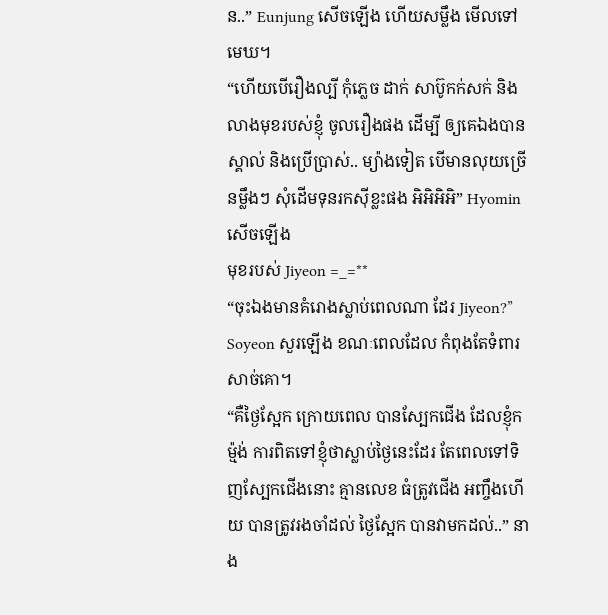ន..” Eunjung សើចឡើង ហើយសម្លឹង មើលទៅមេឃ។
“ហើយបើរឿងល្បី កុំភ្លេច ដាក់ សាប៊ូកក់សក់ និង លាងមុខរបស់ខ្ញុំ ចូលរឿងផង ដើម្បី ឲ្យគេឯងបានស្គាល់ និងប្រើប្រាស់.. ម្យ៉ាងទៀត បើមានលុយច្រើនម្លឹងៗ សុំដើមទុនរកស៊ីខ្លះផង អិអិអិអិ” Hyomin សើចឡើង
មុខរបស់ Jiyeon =_=**
“ចុះឯងមានគំរោងស្លាប់ពេលណា ដែរ Jiyeon?” Soyeon សួរឡើង ខណៈពេលដែល កំពុងតែទំពារ សាច់គោ។
“គឺថ្ងៃស្អែក ក្រោយពេល បានស្បែកជើង ដែលខ្ញុំកម៉្មង់ ការពិតទៅខ្ញុំថាស្លាប់ថ្ងៃនេះដែរ តែពេលទៅទិញស្បែកជើងនោះ គ្មានលេខ ធំត្រូវជើង អញ្ចឹងហើយ បានត្រូវរងចាំដល់ ថ្ងៃស្អែក បានវាមកដល់..” នាង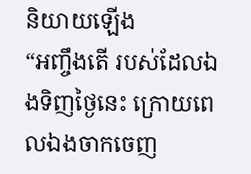និយាយឡើង
“អញ្ចឹងតើ របស់ដែលឯងទិញថ្ងៃនេះ ក្រោយពេលឯងចាកចេញ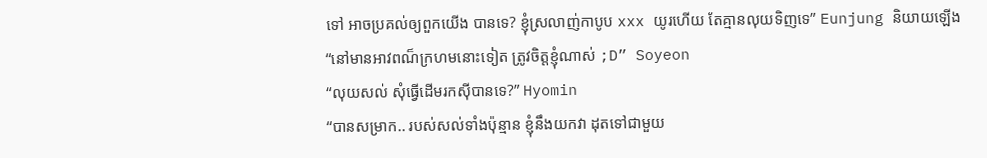ទៅ អាចប្រគល់ឲ្យពួកយើង បានទេ? ខ្ញុំស្រលាញ់កាបូប xxx យូរហើយ តែគ្មានលុយទិញទេ” Eunjung និយាយឡើង
“នៅមានអាវពណ៏ក្រហមនោះទៀត ត្រូវចិត្តខ្ញុំណាស់ ;D” Soyeon
“លុយសល់ សុំធ្វើដើមរកស៊ីបានទេ?” Hyomin
“បានសម្រាក.. របស់សល់ទាំងប៉ុន្មាន ខ្ញុំនឹងយកវា ដុតទៅជាមួយ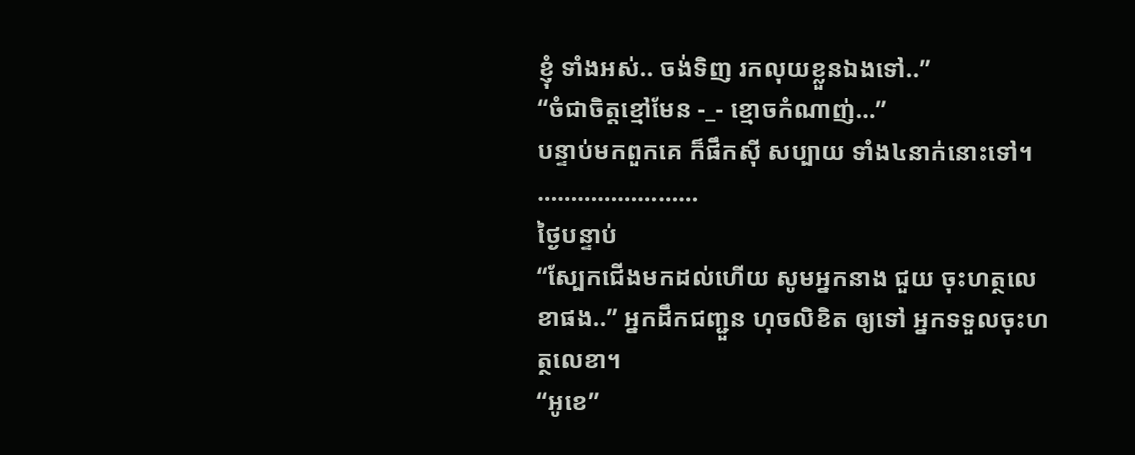ខ្ញុំ ទាំងអស់.. ចង់ទិញ រកលុយខ្លួនឯងទៅ..”
“ចំជាចិត្តខ្មៅមែន -_- ខ្មោចកំណាញ់…”
បន្ទាប់មកពួកគេ ក៏ផឹកស៊ី សប្បាយ ទាំង៤នាក់នោះទៅ។
……………………
ថ្ងៃបន្ទាប់
“ស្បែកជើងមកដល់ហើយ សូមអ្នកនាង ជួយ ចុះហត្ថលេខាផង..” អ្នកដឹកជញ្ជួន ហុចលិខិត ឲ្យទៅ អ្នកទទួលចុះហត្ថលេខា។
“អូខេ”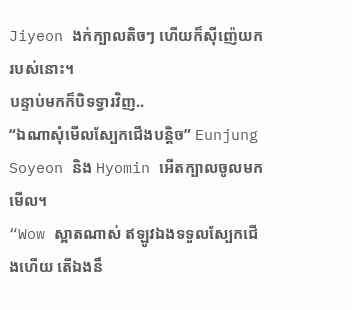Jiyeon ងក់ក្បាលតិចៗ ហើយក៏ស៊ីញ៉េយក របស់នោះ។
បន្ទាប់មកក៏បិទទ្វារវិញ..
“ឯណាសុំមើលស្បែកជើងបន្តិច” Eunjung Soyeon និង Hyomin អើតក្បាលចូលមកមើល។
“Wow ស្អាតណាស់ ឥឡូវឯងទទួលស្បែកជើងហើយ តើឯងនឹ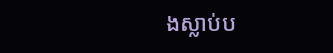ងស្លាប់ប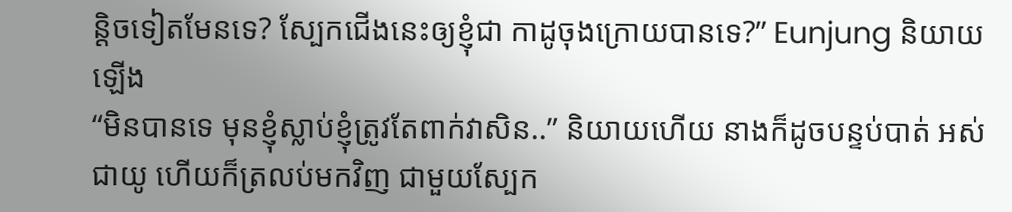ន្តិចទៀតមែនទេ? ស្បែកជើងនេះឲ្យខ្ញុំជា កាដូចុងក្រោយបានទេ?” Eunjung និយាយឡើង
“មិនបានទេ មុនខ្ញុំស្លាប់ខ្ញុំត្រូវតែពាក់វាសិន..” និយាយហើយ នាងក៏ដូចបន្ទប់បាត់ អស់ជាយូ ហើយក៏ត្រលប់មកវិញ ជាមួយស្បែក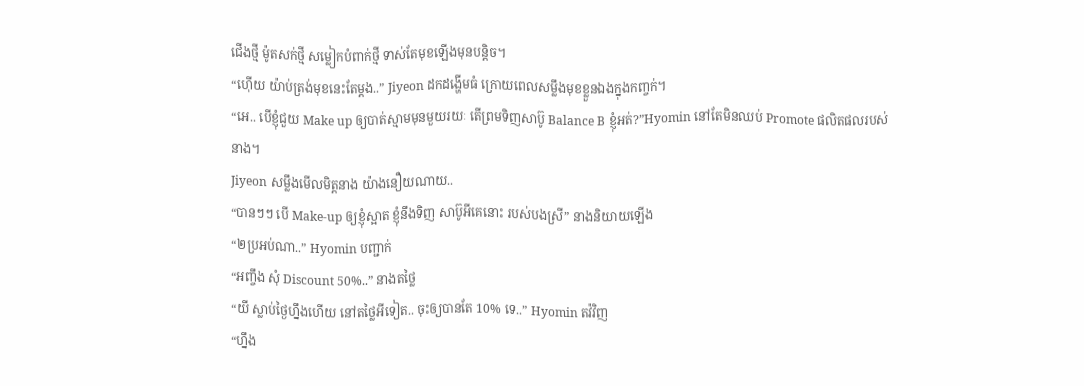ជើងថ្មី ម៉ូតសក់ថ្មី សម្លៀកបំពាក់ថ្មី ទាស់តែមុខឡើងមុនបន្តិច។
“ហ៊ើយ យ៉ាប់ត្រង់មុខនេះតែម្តង..” Jiyeon ដកដង្ហើមធំ ក្រោយពេលសម្លឹងមុខខ្លួនឯងក្នុងកញ្ចក់។
“អេ.. បើខ្ញុំជួយ Make up ឲ្យបាត់ស្មាមមុនមួយរយៈ តើព្រមទិញសាប៊ូ Balance B ខ្ញុំអត់?”Hyomin នៅតែមិនឈប់ Promote ផលិតផលរបស់នាង។
Jiyeon សម្លឹងមើលមិត្តនាង យ៉ាងនឿយណាយ..
“បានៗៗ បើ Make-up ឲ្យខ្ញុំស្អាត ខ្ញុំនឹងទិញ សាប៊ូអីគេនោះ របស់បងស្រី” នាងនិយាយឡើង
“២ប្រអប់ណា..” Hyomin បញ្ជាក់
“អញ្ចឹង សុំ Discount 50%..” នាងតថ្លៃ
“យី ស្លាប់ថ្ងៃហ្នឹងហើយ នៅតថ្លៃអីទៀត.. ចុះឲ្យបានតែ 10% ទេ..” Hyomin តវ៉វិញ
“ហ្នឹង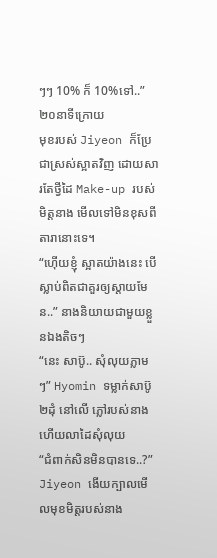ៗៗ 10% ក៏ 10%ទៅ..”
២០នាទីក្រោយ
មុខរបស់ Jiyeon ក៏ប្រែជាស្រស់ស្អាតវិញ ដោយសារតែថ្វីដៃ Make-up របស់ មិត្តនាង មើលទៅមិនខុសពីតារានោះទេ។
“ហ៊ើយខ្ញុំ ស្អាតយ៉ាងនេះ បើស្លាប់ពិតជាគួរឲ្យស្តាយមែន..” នាងនិយាយជាមួយខ្លួនឯងតិចៗ
“នេះ សាប៊ូ.. សុំលុយភ្លាមៗ” Hyomin ទម្លាក់សាប៊ូ២ដុំ នៅលើ ភ្លៅរបស់នាង ហើយលាដៃសុំលុយ
“ជំពាក់សិនមិនបានទេ..?” Jiyeon ងើយក្បាលមើលមុខមិត្តរបស់នាង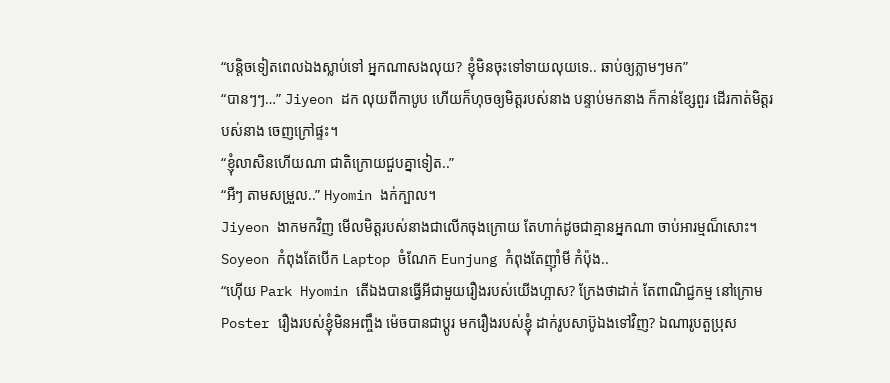“បន្តិចទៀតពេលឯងស្លាប់ទៅ អ្នកណាសងលុយ? ខ្ញុំមិនចុះទៅទាយលុយទេ.. ឆាប់ឲ្យភ្លាមៗមក”
“បានៗៗ…” Jiyeon ដក លុយពីកាបូប ហើយក៏ហុចឲ្យមិត្តរបស់នាង បន្ទាប់មកនាង ក៏កាន់ខ្សែពួរ ដើរកាត់មិត្តរបស់នាង ចេញក្រៅផ្ទះ។
“ខ្ញុំលាសិនហើយណា ជាតិក្រោយជួបគ្នាទៀត..”
“អឺៗ តាមសម្រួល..” Hyomin ងក់ក្បាល។
Jiyeon ងាកមកវិញ មើលមិត្តរបស់នាងជាលើកចុងក្រោយ តែហាក់ដូចជាគ្មានអ្នកណា ចាប់អារម្មណ៏សោះ។
Soyeon កំពុងតែបើក Laptop ចំណែក Eunjung កំពុងតែញ៉ាំមី កំប៉ុង..
“ហ៊ើយ Park Hyomin តើឯងបានធ្វើអីជាមួយរឿងរបស់យើងហ្អាស? ក្រែងថាដាក់ តែពាណិជ្ជកម្ម នៅក្រោម Poster រឿងរបស់ខ្ញុំមិនអញ្ចឹង ម៉េចបានជាប្តូរ មករឿងរបស់ខ្ញុំ ដាក់រូបសាប៊ូឯងទៅវិញ? ឯណារូបតួប្រុស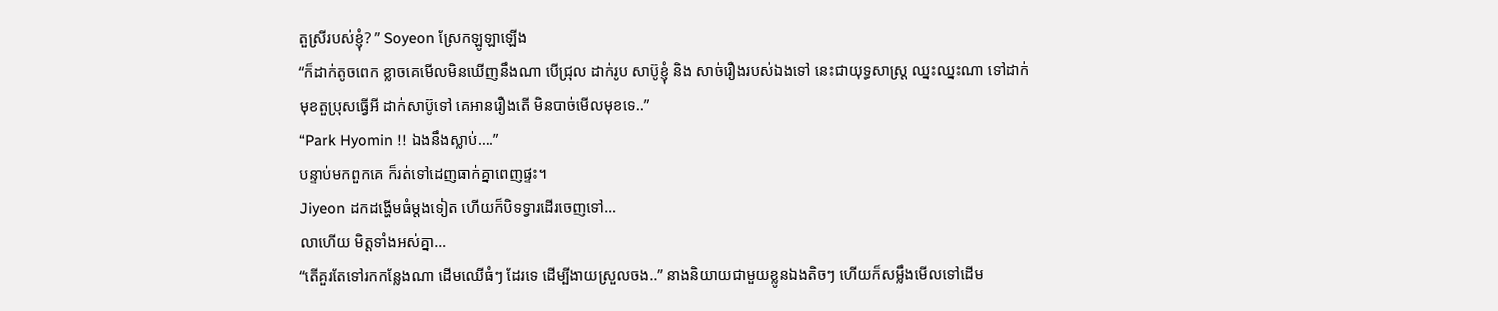តួស្រីរបស់ខ្ញុំ? ” Soyeon ស្រែកឡូឡាឡើង
“ក៏ដាក់តូចពេក ខ្លាចគេមើលមិនឃើញនឹងណា បើជ្រុល ដាក់រូប សាប៊ូខ្ញុំ និង សាច់រឿងរបស់ឯងទៅ នេះជាយុទ្ធសាស្រ្ត ឈ្នះឈ្នះណា ទៅដាក់មុខតួប្រុសធ្វើអី ដាក់សាប៊ូទៅ គេអានរឿងតើ មិនបាច់មើលមុខទេ..”
“Park Hyomin !! ឯងនឹងស្លាប់….”
បន្ទាប់មកពួកគេ ក៏រត់ទៅដេញធាក់គ្នាពេញផ្ទះ។
Jiyeon ដកដង្ហើមធំម្តងទៀត ហើយក៏បិទទ្វារដើរចេញទៅ…
លាហើយ មិត្តទាំងអស់គ្នា…
“តើគួរតែទៅរកកន្លែងណា ដើមឈើធំៗ ដែរទេ ដើម្បីងាយស្រួលចង..” នាងនិយាយជាមួយខ្លូនឯងតិចៗ ហើយក៏សម្លឹងមើលទៅដើម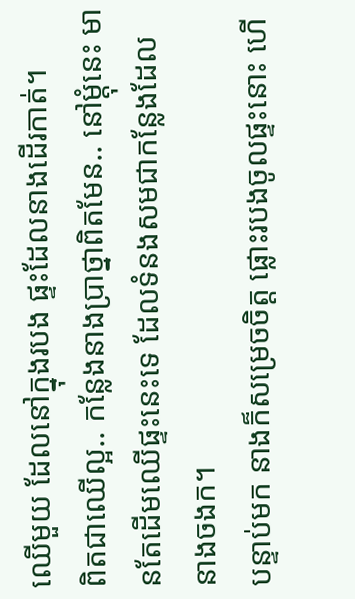ឈើមួយ ដែលនៅក្នុងរបង ផ្ទះដែលនាងដើរកាត់។
ពិតជាឈើល្អ.. កន្លែងនាងប្រាថ្នាពិតមែន.. នៅម្តុំនេះ មានតែដើមឈើផ្ទះនេះទេ ដែលទំនងសមជាកន្លែងដែល នាងចងក។
បន្ទាប់មក នាងក៏សម្រេចចិត្ត ផ្លោះរបងចូលផ្ទះនោះ ហើ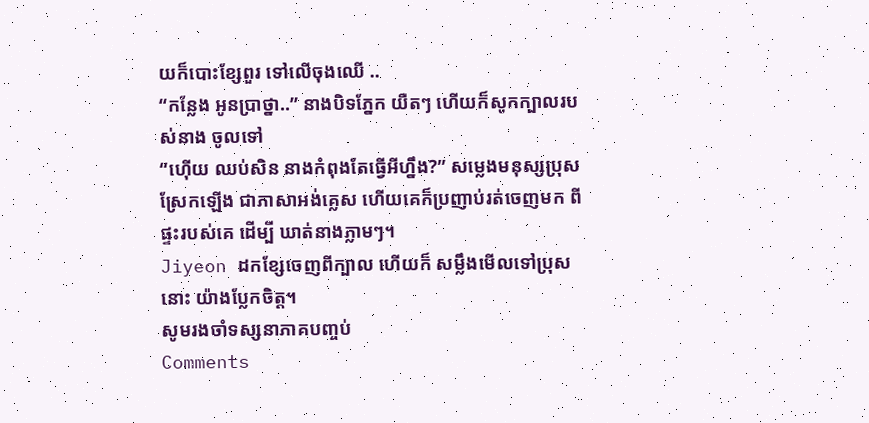យក៏បោះខ្សែពួរ ទៅលើចុងឈើ ..
“កន្លែង អូនប្រាថ្នា..” នាងបិទភ្នែក យឺតៗ ហើយក៏សូកក្បាលរបស់នាង ចូលទៅ
“ហ៊ើយ ឈប់សិន នាងកំពុងតែធ្វើអីហ្នឹង?” សម្លេងមនុស្សប្រុសស្រែកឡើង ជាភាសាអង់គ្លេស ហើយគេក៏ប្រញាប់រត់ចេញមក ពីផ្ទះរបស់គេ ដើម្បី ឃាត់នាងភ្លាមៗ។
Jiyeon ដកខ្សែចេញពីក្បាល ហើយក៏ សម្លឹងមើលទៅប្រុសនោះ យ៉ាងប្លែកចិត្ត។
សូមរងចាំទស្សនាភាគបញ្ចប់
Comments